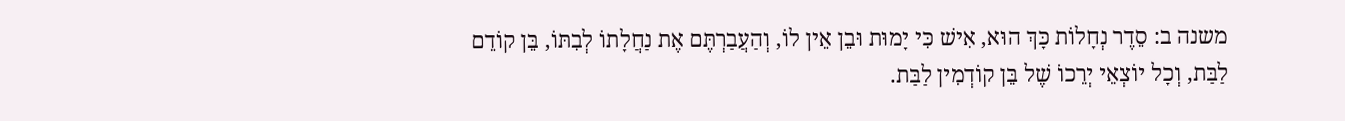משנה ב: סֵדֶר נְחָלוֹת כָּךְ הוּא, אִישׁ כִּי יָמוּת וּבֵן אֵין לוֹ, וְהַעֲבַרְתֶּם אֶת נַחֲלָתוֹ לְבִתּוֹ, בֵּן קוֹדֵם לַבַּת, וְכָל יוֹצְאֵי יְרֵכוֹ שֶׁל בֵּן קוֹדְמִין לַבַּת.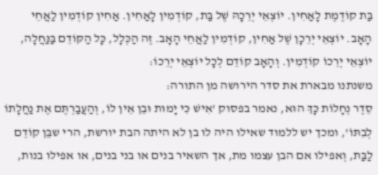בַּת קוֹדֶמֶת לָאַחִין. יוֹצְאֵי יְרֵכָהּ שֶׁל בַּת, קוֹדְמִין לָאַחִין. אַחִין קוֹדְמִין לַאֲחֵי הָאָב. יוֹצְאֵי יְרֵכָן שֶׁל אַחִין, קוֹדְמִין לַאֲחֵי הָאָב. זֶה הַכְּלָל, כָּל הַקּוֹדֵם בַּנַּחֲלָה, יוֹצְאֵי יְרֵכוֹ קוֹדְמִין. וְהָאָב קוֹדֵם לְכָל יוֹצְאֵי יְרֵכוֹ:
משנתנו מבארת את סדר הירושה מן התורה:
סֵדֶר נְחָלוֹת כָּךְ הוּא, נאמר בפסוק 'אִישׁ כִּי יָמוּת וּבֵן אֵין לוֹ, וְהַעֲבַרְתֶּם אֶת נַחֲלָתוֹ לְבִתּוֹ', ומכך יש ללמוד שאילו היה לו בן לא היתה הבת יורשת, הרי שבֵּן קוֹדֵם לַבַּת, וְאפילו אם הבן עצמו מת, אך השאיר בנים או בני בנים, או אפילו בנות,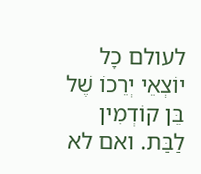לעולם כָל יוֹצְאֵי יְרֵכוֹ שֶׁל בֵּן קוֹדְמִין לַבַּת. ואם לא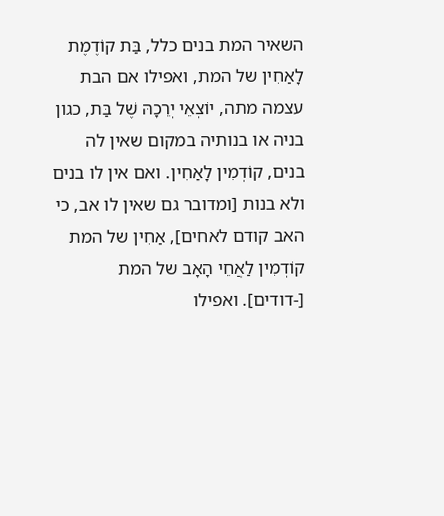השאיר המת בנים כלל, בַּת קוֹדֶמֶת לָאַחִין של המת, ואפילו אם הבת עצמה מתה, יוֹצְאֵי יְרֵכָהּ שֶׁל בַּת, כגון בניה או בנותיה במקום שאין לה בנים, קוֹדְמִין לָאַחִין. ואם אין לו בנים ולא בנות [ומדובר גם שאין לו אב, כי האב קודם לאחים], אַחִין של המת קוֹדְמִין לַאֲחֵי הָאָב של המת [-דודים]. ואפילו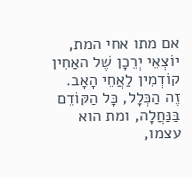אם מתו אחי המת, יוֹצְאֵי יְרֵכָן שֶׁל האַחִין קוֹדְמִין לַאֲחֵי הָאָב.
זֶה הַכְּלָל, כָּל הַקּוֹדֵם בַּנַּחֲלָה, ומת הוא עצמו,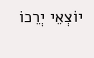יוֹצְאֵי יְרֵכוֹ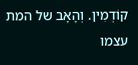קוֹדְמִין. וְהָאָב של המת עצמו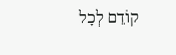קוֹדֵם לְכָל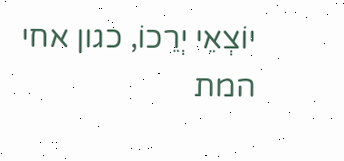יוֹצְאֵי יְרֵכוֹ, כגון אחי המת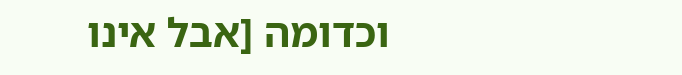וכדומה [אבל אינו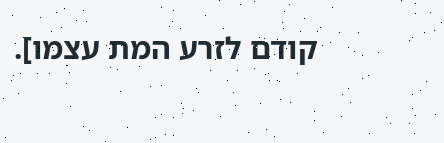קודם לזרע המת עצמו].